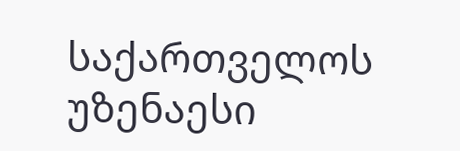საქართველოს უზენაესი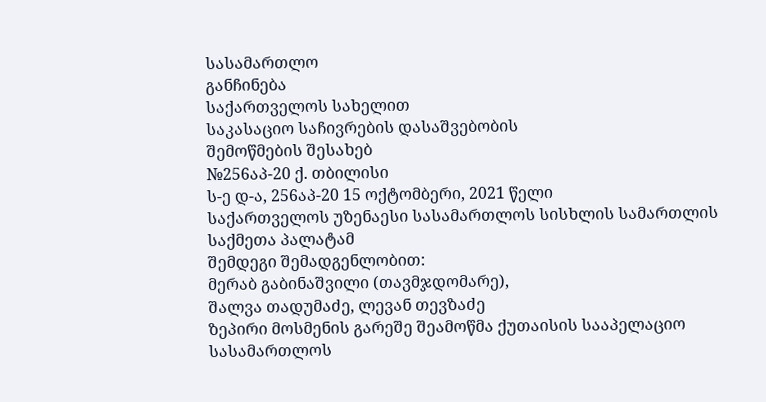სასამართლო
განჩინება
საქართველოს სახელით
საკასაციო საჩივრების დასაშვებობის
შემოწმების შესახებ
№256აპ-20 ქ. თბილისი
ს-ე დ-ა, 256აპ-20 15 ოქტომბერი, 2021 წელი
საქართველოს უზენაესი სასამართლოს სისხლის სამართლის საქმეთა პალატამ
შემდეგი შემადგენლობით:
მერაბ გაბინაშვილი (თავმჯდომარე),
შალვა თადუმაძე, ლევან თევზაძე
ზეპირი მოსმენის გარეშე შეამოწმა ქუთაისის სააპელაციო სასამართლოს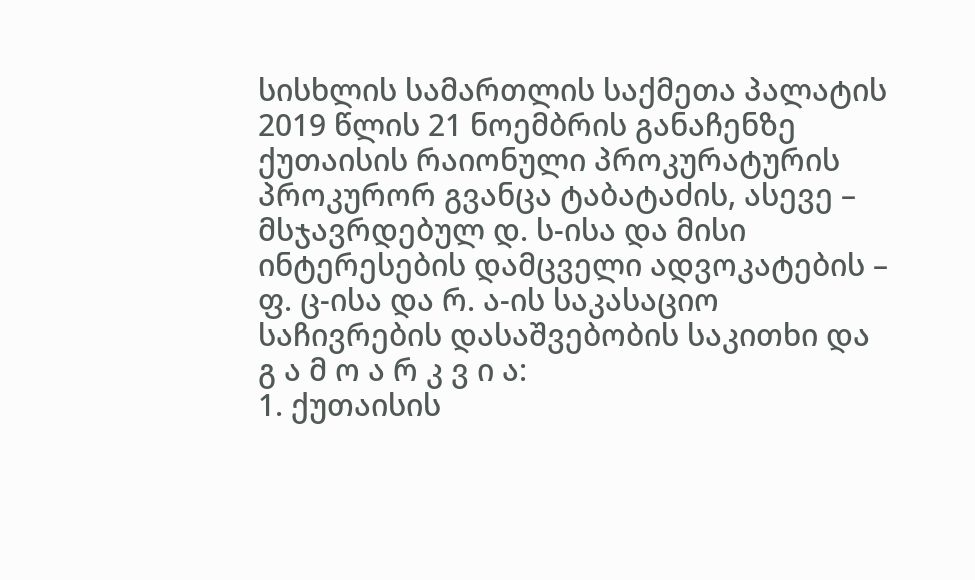სისხლის სამართლის საქმეთა პალატის 2019 წლის 21 ნოემბრის განაჩენზე ქუთაისის რაიონული პროკურატურის პროკურორ გვანცა ტაბატაძის, ასევე – მსჯავრდებულ დ. ს-ისა და მისი ინტერესების დამცველი ადვოკატების – ფ. ც-ისა და რ. ა-ის საკასაციო საჩივრების დასაშვებობის საკითხი და
გ ა მ ო ა რ კ ვ ი ა:
1. ქუთაისის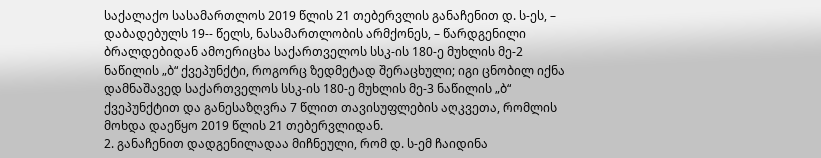საქალაქო სასამართლოს 2019 წლის 21 თებერვლის განაჩენით დ. ს-ეს, – დაბადებულს 19-- წელს, ნასამართლობის არმქონეს, – წარდგენილი ბრალდებიდან ამოერიცხა საქართველოს სსკ-ის 180-ე მუხლის მე-2 ნაწილის „ბ“ ქვეპუნქტი, როგორც ზედმეტად შერაცხული; იგი ცნობილ იქნა დამნაშავედ საქართველოს სსკ-ის 180-ე მუხლის მე-3 ნაწილის „ბ“ ქვეპუნქტით და განესაზღვრა 7 წლით თავისუფლების აღკვეთა, რომლის მოხდა დაეწყო 2019 წლის 21 თებერვლიდან.
2. განაჩენით დადგენილადაა მიჩნეული, რომ დ. ს-ემ ჩაიდინა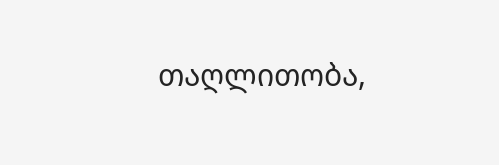თაღლითობა,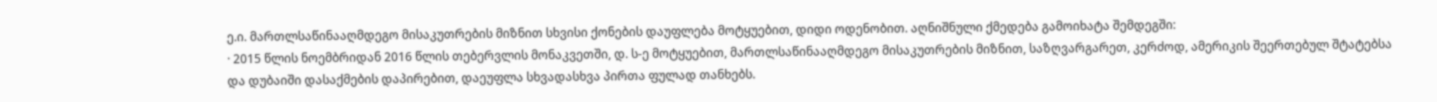ე.ი. მართლსაწინააღმდეგო მისაკუთრების მიზნით სხვისი ქონების დაუფლება მოტყუებით, დიდი ოდენობით. აღნიშნული ქმედება გამოიხატა შემდეგში:
· 2015 წლის ნოემბრიდან 2016 წლის თებერვლის მონაკვეთში, დ. ს-ე მოტყუებით, მართლსაწინააღმდეგო მისაკუთრების მიზნით, საზღვარგარეთ, კერძოდ, ამერიკის შეერთებულ შტატებსა და დუბაიში დასაქმების დაპირებით, დაეუფლა სხვადასხვა პირთა ფულად თანხებს.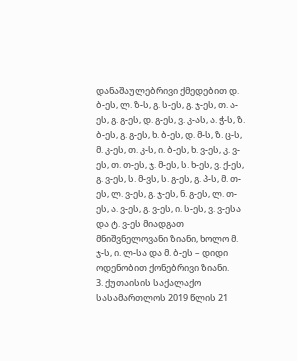დანაშაულებრივი ქმედებით დ. ბ-ეს, ლ. ზ-ს, გ. ს-ეს, გ. ჯ-ეს, თ. ა-ეს, გ. გ-ეს, დ. გ-ეს, ვ. კ-ას, ა. ჭ-ს, ზ. ბ-ეს, გ. გ-ეს, ხ. ბ-ეს, დ. მ-ს, ზ. ც-ს, მ. კ-ეს, თ. კ-ს, ი. ბ-ეს, ხ. ვ-ეს, კ. ვ-ეს, თ. თ-ეს, ჯ. მ-ეს, ს. ხ-ეს, ვ. ქ-ეს, გ. ვ-ეს, ს. მ-ვს, ს. გ-ეს, გ. პ-ს, მ. თ-ეს, ლ. ვ-ეს, გ. ჯ-ეს, ნ. გ-ეს, ლ. თ-ეს, ა. ვ-ეს, გ. ვ-ეს, ი. ს-ეს, ვ. ვ-ესა და ტ. ვ-ეს მიადგათ მნიშვნელოვანი ზიანი, ხოლო მ. ჯ-ს, ი. ლ-სა და მ. ბ-ეს – დიდი ოდენობით ქონებრივი ზიანი.
3. ქუთაისის საქალაქო სასამართლოს 2019 წლის 21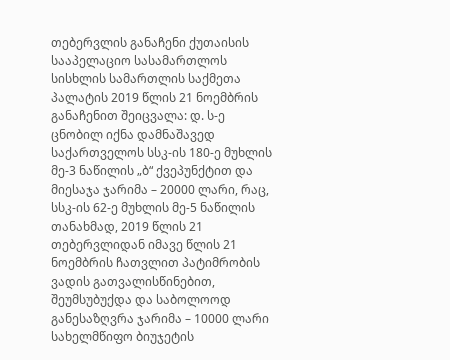თებერვლის განაჩენი ქუთაისის სააპელაციო სასამართლოს სისხლის სამართლის საქმეთა პალატის 2019 წლის 21 ნოემბრის განაჩენით შეიცვალა: დ. ს-ე ცნობილ იქნა დამნაშავედ საქართველოს სსკ-ის 180-ე მუხლის მე-3 ნაწილის „ბ“ ქვეპუნქტით და მიესაჯა ჯარიმა – 20000 ლარი, რაც, სსკ-ის 62-ე მუხლის მე-5 ნაწილის თანახმად, 2019 წლის 21 თებერვლიდან იმავე წლის 21 ნოემბრის ჩათვლით პატიმრობის ვადის გათვალისწინებით, შეუმსუბუქდა და საბოლოოდ განესაზღვრა ჯარიმა – 10000 ლარი სახელმწიფო ბიუჯეტის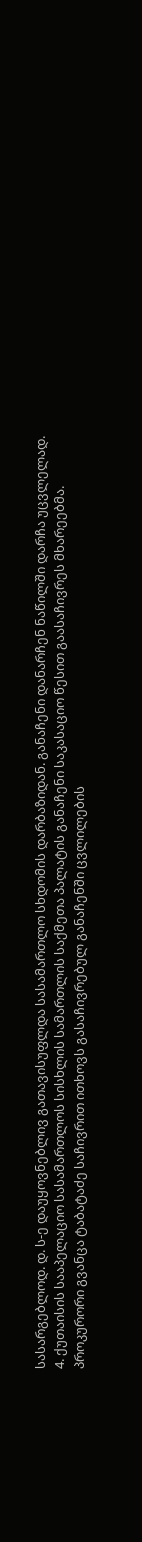სასარგებლოდ. დ. ს-ე დაუყოვნებლივ გათავისუფლდა სასამართლო სხდომის დარბაზიდან. განაჩენი დანარჩენ ნაწილში დარჩა უცვლელად.
4. ქუთაისის სააპელაციო სასამართლოს სისხლის სამართლის საქმეთა პალატის განაჩენი საკასაციო წესით გაასაჩივრეს მხარეებმა. პროკურორი გვანცა ტაბატაძე საჩივრით ითხოვს გასაჩივრებულ განაჩენში ცვლილების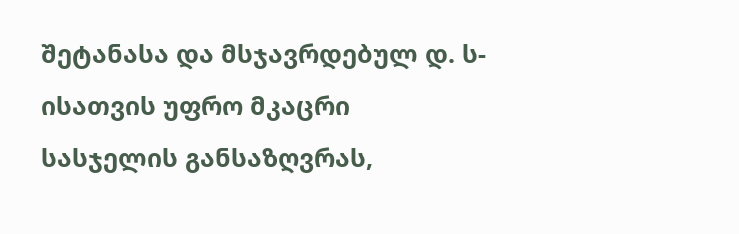შეტანასა და მსჯავრდებულ დ. ს-ისათვის უფრო მკაცრი სასჯელის განსაზღვრას,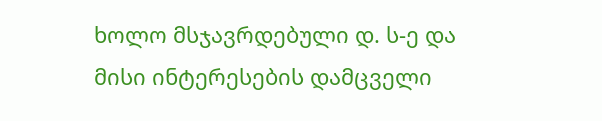ხოლო მსჯავრდებული დ. ს-ე და მისი ინტერესების დამცველი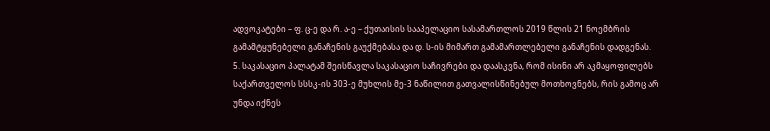ადვოკატები – ფ. ც-ე და რ. ა-ე – ქუთაისის სააპელაციო სასამართლოს 2019 წლის 21 ნოემბრის გამამტყუნებელი განაჩენის გაუქმებასა და დ. ს-ის მიმართ გამამართლებელი განაჩენის დადგენას.
5. საკასაციო პალატამ შეისწავლა საკასაციო საჩივრები და დაასკვნა, რომ ისინი არ აკმაყოფილებს საქართველოს სსსკ-ის 303-ე მუხლის მე-3 ნაწილით გათვალისწინებულ მოთხოვნებს, რის გამოც არ უნდა იქნეს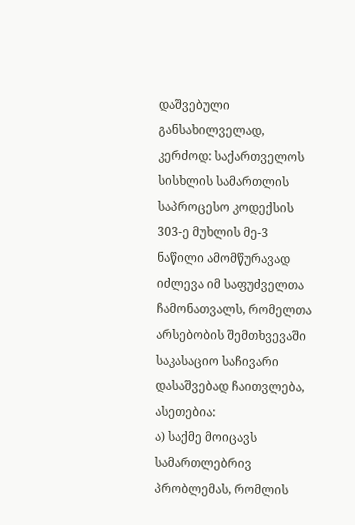დაშვებული განსახილველად, კერძოდ: საქართველოს სისხლის სამართლის საპროცესო კოდექსის 303-ე მუხლის მე-3 ნაწილი ამომწურავად იძლევა იმ საფუძველთა ჩამონათვალს, რომელთა არსებობის შემთხვევაში საკასაციო საჩივარი დასაშვებად ჩაითვლება, ასეთებია:
ა) საქმე მოიცავს სამართლებრივ პრობლემას, რომლის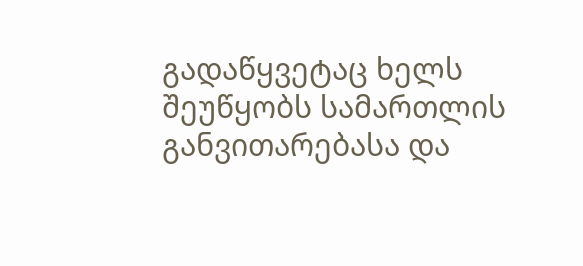გადაწყვეტაც ხელს შეუწყობს სამართლის განვითარებასა და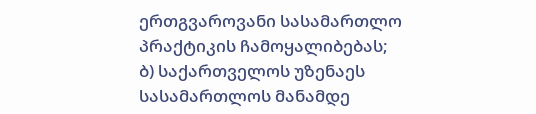ერთგვაროვანი სასამართლო პრაქტიკის ჩამოყალიბებას;
ბ) საქართველოს უზენაეს სასამართლოს მანამდე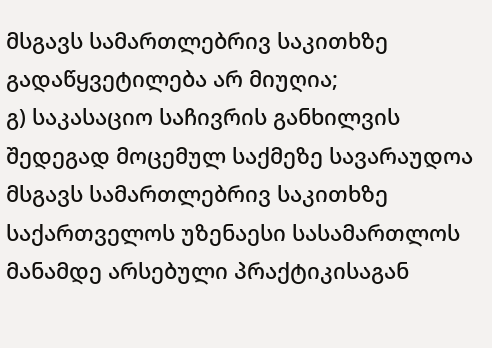მსგავს სამართლებრივ საკითხზე გადაწყვეტილება არ მიუღია;
გ) საკასაციო საჩივრის განხილვის შედეგად მოცემულ საქმეზე სავარაუდოა მსგავს სამართლებრივ საკითხზე საქართველოს უზენაესი სასამართლოს მანამდე არსებული პრაქტიკისაგან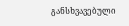განსხვავებული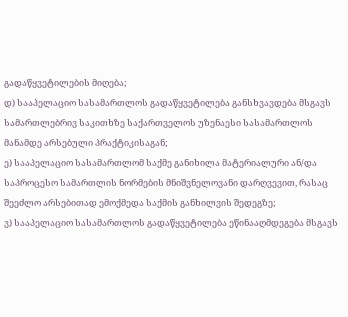გადაწყვეტილების მიღება;
დ) სააპელაციო სასამართლოს გადაწყვეტილება განსხვავდება მსგავს სამართლებრივ საკითხზე საქართველოს უზენაესი სასამართლოს მანამდე არსებული პრაქტიკისაგან;
ე) სააპელაციო სასამართლომ საქმე განიხილა მატერიალური ან/და საპროცესო სამართლის ნორმების მნიშვნელოვანი დარღვევით, რასაც შეეძლო არსებითად ემოქმედა საქმის განხილვის შედეგზე;
ვ) სააპელაციო სასამართლოს გადაწყვეტილება ეწინააღმდეგება მსგავს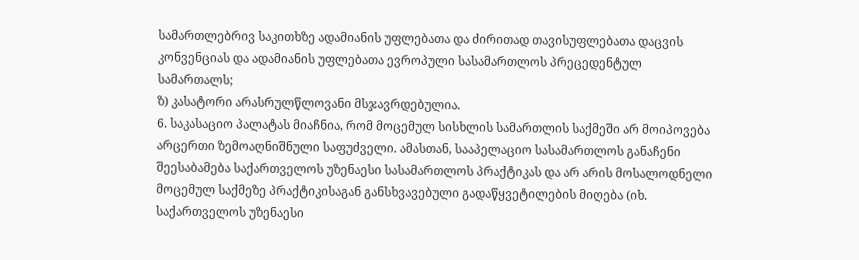სამართლებრივ საკითხზე ადამიანის უფლებათა და ძირითად თავისუფლებათა დაცვის კონვენციას და ადამიანის უფლებათა ევროპული სასამართლოს პრეცედენტულ სამართალს;
ზ) კასატორი არასრულწლოვანი მსჯავრდებულია.
6. საკასაციო პალატას მიაჩნია, რომ მოცემულ სისხლის სამართლის საქმეში არ მოიპოვება არცერთი ზემოაღნიშნული საფუძველი. ამასთან, სააპელაციო სასამართლოს განაჩენი შეესაბამება საქართველოს უზენაესი სასამართლოს პრაქტიკას და არ არის მოსალოდნელი მოცემულ საქმეზე პრაქტიკისაგან განსხვავებული გადაწყვეტილების მიღება (იხ. საქართველოს უზენაესი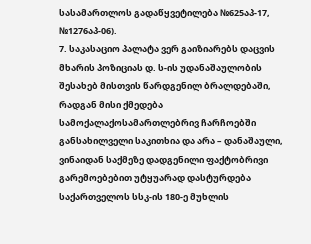სასამართლოს გადაწყვეტილება №625აპ-17, №1276აპ-06).
7. საკასაციო პალატა ვერ გაიზიარებს დაცვის მხარის პოზიციას დ. ს-ის უდანაშაულობის შესახებ მისთვის წარდგენილ ბრალდებაში, რადგან მისი ქმედება სამოქალაქოსამართლებრივ ჩარჩოებში განსახილველი საკითხია და არა – დანაშაული, ვინაიდან საქმეზე დადგენილი ფაქტობრივი გარემოებებით უტყუარად დასტურდება საქართველოს სსკ-ის 180-ე მუხლის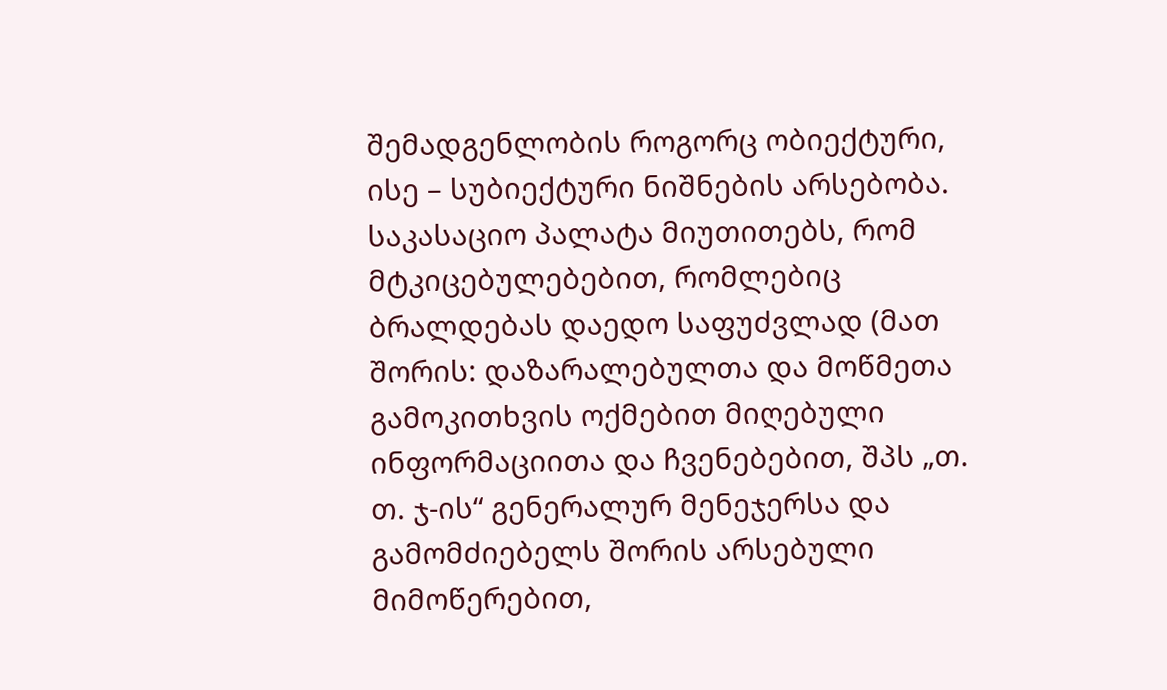შემადგენლობის როგორც ობიექტური, ისე – სუბიექტური ნიშნების არსებობა. საკასაციო პალატა მიუთითებს, რომ მტკიცებულებებით, რომლებიც ბრალდებას დაედო საფუძვლად (მათ შორის: დაზარალებულთა და მოწმეთა გამოკითხვის ოქმებით მიღებული ინფორმაციითა და ჩვენებებით, შპს „თ. თ. ჯ-ის“ გენერალურ მენეჯერსა და გამომძიებელს შორის არსებული მიმოწერებით,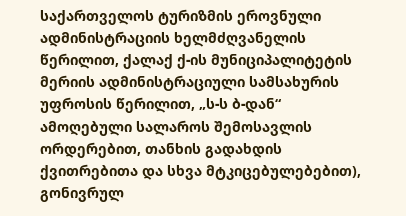საქართველოს ტურიზმის ეროვნული ადმინისტრაციის ხელმძღვანელის წერილით, ქალაქ ქ-ის მუნიციპალიტეტის მერიის ადმინისტრაციული სამსახურის უფროსის წერილით, „ს-ს ბ-დან“ ამოღებული სალაროს შემოსავლის ორდერებით, თანხის გადახდის ქვითრებითა და სხვა მტკიცებულებებით), გონივრულ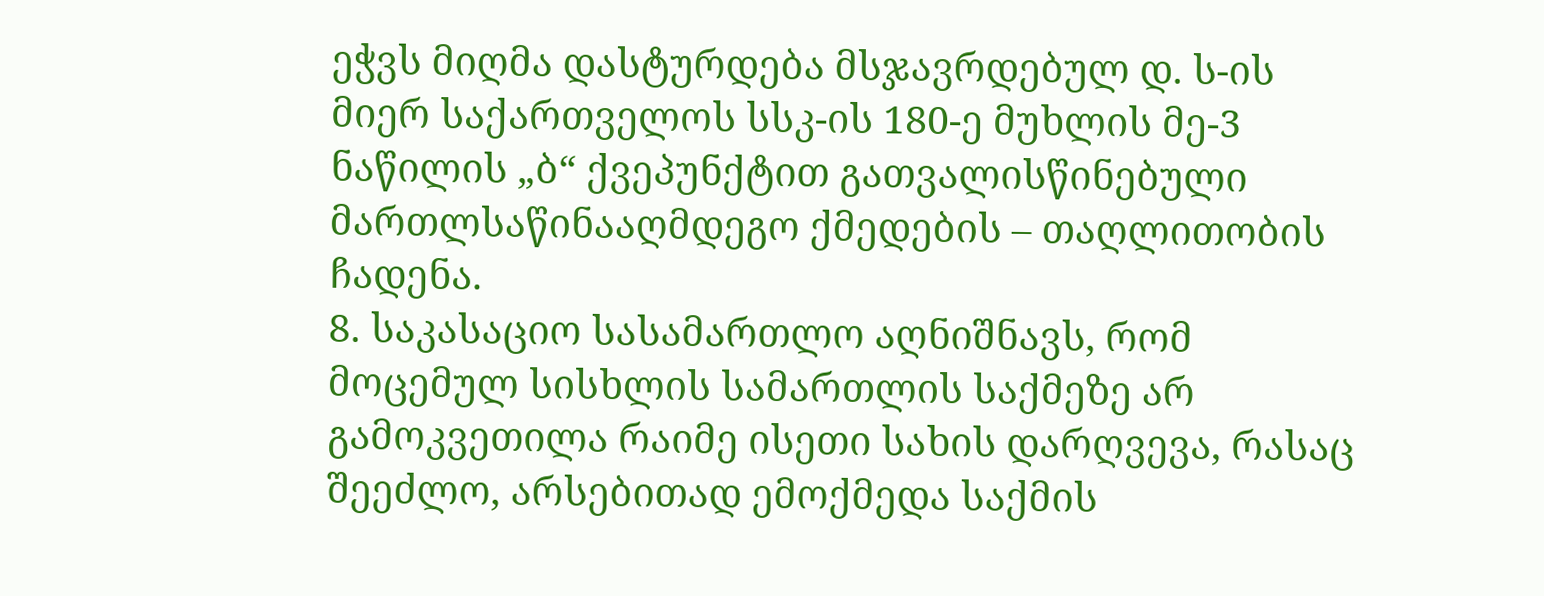ეჭვს მიღმა დასტურდება მსჯავრდებულ დ. ს-ის მიერ საქართველოს სსკ-ის 180-ე მუხლის მე-3 ნაწილის „ბ“ ქვეპუნქტით გათვალისწინებული მართლსაწინააღმდეგო ქმედების – თაღლითობის ჩადენა.
8. საკასაციო სასამართლო აღნიშნავს, რომ მოცემულ სისხლის სამართლის საქმეზე არ გამოკვეთილა რაიმე ისეთი სახის დარღვევა, რასაც შეეძლო, არსებითად ემოქმედა საქმის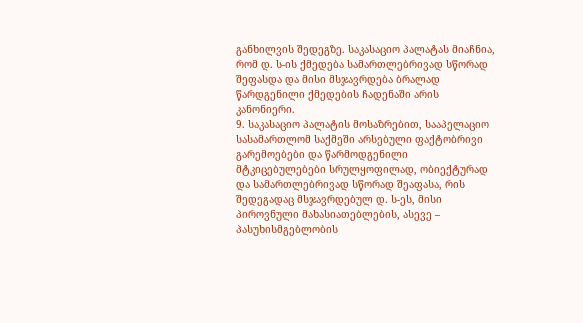განხილვის შედეგზე. საკასაციო პალატას მიაჩნია, რომ დ. ს-ის ქმედება სამართლებრივად სწორად შეფასდა და მისი მსჯავრდება ბრალად წარდგენილი ქმედების ჩადენაში არის კანონიერი.
9. საკასაციო პალატის მოსაზრებით, სააპელაციო სასამართლომ საქმეში არსებული ფაქტობრივი გარემოებები და წარმოდგენილი მტკიცებულებები სრულყოფილად, ობიექტურად და სამართლებრივად სწორად შეაფასა, რის შედეგადაც მსჯავრდებულ დ. ს-ეს, მისი პიროვნული მახასიათებლების, ასევე – პასუხისმგებლობის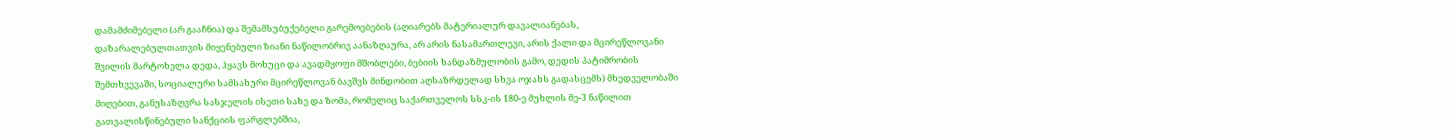დამამძიმებელი (არ გააჩნია) და შემამსუბუქებელი გარემოებების (აღიარებს მატერიალურ დავალიანებას, დაზარალებულთათვის მიყენებული ზიანი ნაწილობრივ აანაზღაურა, არ არის ნასამართლევი, არის ქალი და მცირეწლოვანი შვილის მარტოხელა დედა, ჰყავს მოხუცი და ავადმყოფი მშობლები, ბებიის ხანდაზმულობის გამო, დედის პატიმრობის შემთხვევაში, სოციალური სამსახური მცირეწლოვან ბავშვს მინდობით აღსაზრდელად სხვა ოჯახს გადასცემს) მხედველობაში მიღებით, განუსაზღვრა სასჯელის ისეთი სახე და ზომა, რომელიც საქართველოს სსკ-ის 180-ე მუხლის მე-3 ნაწილით გათვალისწინებული სანქციის ფარგლებშია,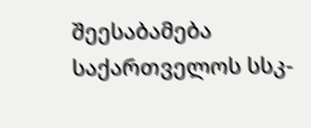შეესაბამება საქართველოს სსკ-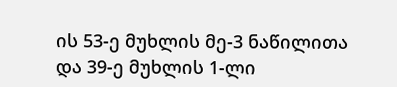ის 53-ე მუხლის მე-3 ნაწილითა და 39-ე მუხლის 1-ლი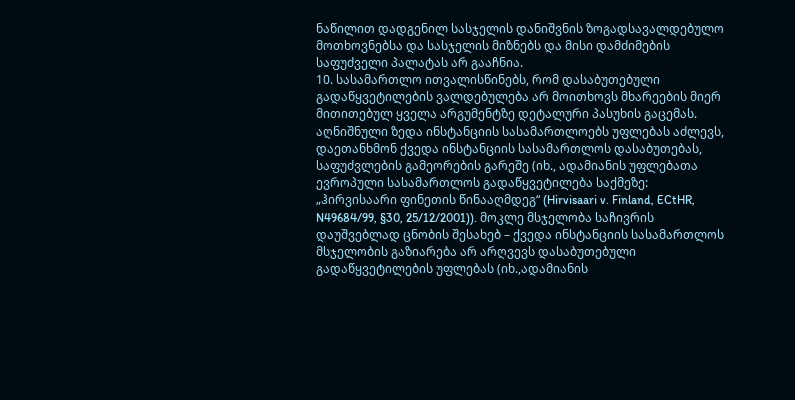ნაწილით დადგენილ სასჯელის დანიშვნის ზოგადსავალდებულო მოთხოვნებსა და სასჯელის მიზნებს და მისი დამძიმების საფუძველი პალატას არ გააჩნია.
10. სასამართლო ითვალისწინებს, რომ დასაბუთებული გადაწყვეტილების ვალდებულება არ მოითხოვს მხარეების მიერ მითითებულ ყველა არგუმენტზე დეტალური პასუხის გაცემას. აღნიშნული ზედა ინსტანციის სასამართლოებს უფლებას აძლევს, დაეთანხმონ ქვედა ინსტანციის სასამართლოს დასაბუთებას, საფუძვლების გამეორების გარეშე (იხ., ადამიანის უფლებათა ევროპული სასამართლოს გადაწყვეტილება საქმეზე: „ჰირვისაარი ფინეთის წინააღმდეგ“ (Hirvisaari v. Finland, ECtHR, N49684/99, §30, 25/12/2001)). მოკლე მსჯელობა საჩივრის დაუშვებლად ცნობის შესახებ – ქვედა ინსტანციის სასამართლოს მსჯელობის გაზიარება არ არღვევს დასაბუთებული გადაწყვეტილების უფლებას (იხ.,ადამიანის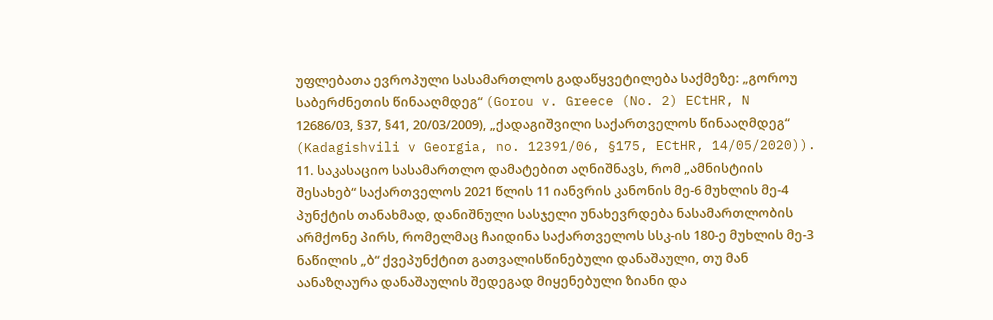უფლებათა ევროპული სასამართლოს გადაწყვეტილება საქმეზე: „გოროუ საბერძნეთის წინააღმდეგ“ (Gorou v. Greece (No. 2) ECtHR, N 12686/03, §37, §41, 20/03/2009), „ქადაგიშვილი საქართველოს წინააღმდეგ“ (Kadagishvili v Georgia, no. 12391/06, §175, ECtHR, 14/05/2020)).
11. საკასაციო სასამართლო დამატებით აღნიშნავს, რომ „ამნისტიის შესახებ“ საქართველოს 2021 წლის 11 იანვრის კანონის მე-6 მუხლის მე-4 პუნქტის თანახმად, დანიშნული სასჯელი უნახევრდება ნასამართლობის არმქონე პირს, რომელმაც ჩაიდინა საქართველოს სსკ-ის 180-ე მუხლის მე-3 ნაწილის „ბ“ ქვეპუნქტით გათვალისწინებული დანაშაული, თუ მან აანაზღაურა დანაშაულის შედეგად მიყენებული ზიანი და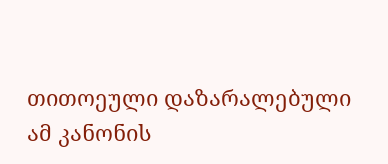თითოეული დაზარალებული ამ კანონის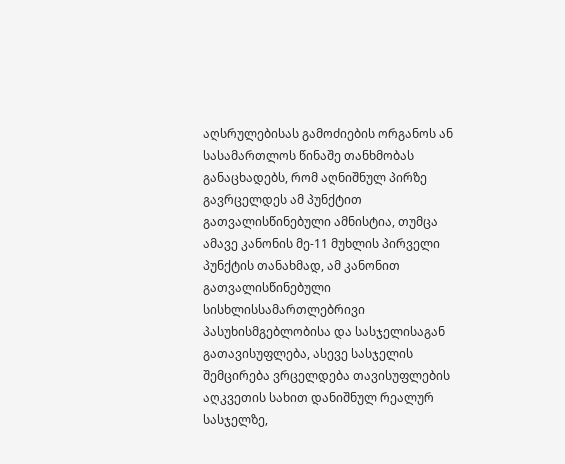აღსრულებისას გამოძიების ორგანოს ან სასამართლოს წინაშე თანხმობას განაცხადებს, რომ აღნიშნულ პირზე გავრცელდეს ამ პუნქტით გათვალისწინებული ამნისტია, თუმცა ამავე კანონის მე-11 მუხლის პირველი პუნქტის თანახმად, ამ კანონით გათვალისწინებული სისხლისსამართლებრივი პასუხისმგებლობისა და სასჯელისაგან გათავისუფლება, ასევე სასჯელის შემცირება ვრცელდება თავისუფლების აღკვეთის სახით დანიშნულ რეალურ სასჯელზე,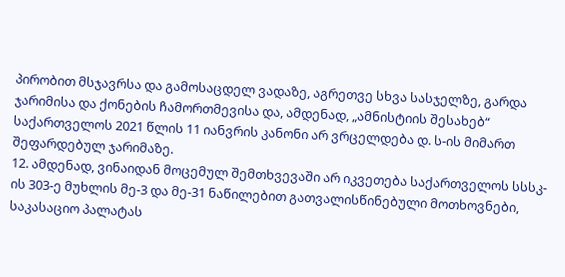პირობით მსჯავრსა და გამოსაცდელ ვადაზე, აგრეთვე სხვა სასჯელზე, გარდა ჯარიმისა და ქონების ჩამორთმევისა და, ამდენად, „ამნისტიის შესახებ“ საქართველოს 2021 წლის 11 იანვრის კანონი არ ვრცელდება დ. ს-ის მიმართ შეფარდებულ ჯარიმაზე.
12. ამდენად, ვინაიდან მოცემულ შემთხვევაში არ იკვეთება საქართველოს სსსკ-ის 303-ე მუხლის მე-3 და მე-31 ნაწილებით გათვალისწინებული მოთხოვნები, საკასაციო პალატას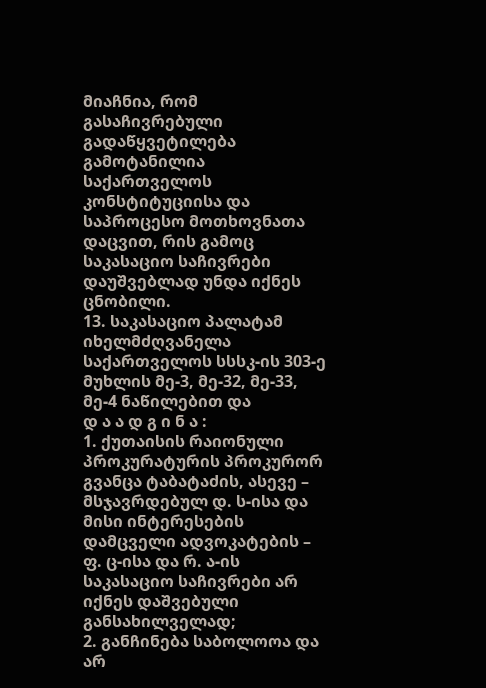მიაჩნია, რომ გასაჩივრებული გადაწყვეტილება გამოტანილია საქართველოს კონსტიტუციისა და საპროცესო მოთხოვნათა დაცვით, რის გამოც საკასაციო საჩივრები დაუშვებლად უნდა იქნეს ცნობილი.
13. საკასაციო პალატამ იხელმძღვანელა საქართველოს სსსკ-ის 303-ე მუხლის მე-3, მე-32, მე-33, მე-4 ნაწილებით და
დ ა ა დ გ ი ნ ა :
1. ქუთაისის რაიონული პროკურატურის პროკურორ გვანცა ტაბატაძის, ასევე – მსჯავრდებულ დ. ს-ისა და მისი ინტერესების დამცველი ადვოკატების – ფ. ც-ისა და რ. ა-ის საკასაციო საჩივრები არ იქნეს დაშვებული განსახილველად;
2. განჩინება საბოლოოა და არ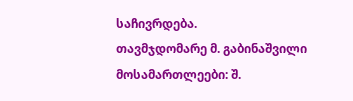საჩივრდება.
თავმჯდომარე მ. გაბინაშვილი
მოსამართლეები: შ.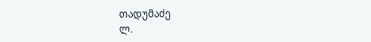თადუმაძე
ლ.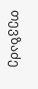თევზაძე